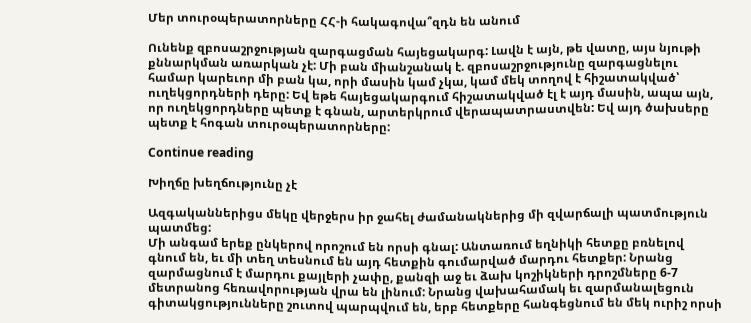Մեր տուրօպերատորները ՀՀ-ի հակագովա՞զդն են անում

Ունենք զբոսաշրջության զարգացման հայեցակարգ: Լավն է այն, թե վատը, այս նյութի քննարկման առարկան չէ: Մի բան միանշանակ է. զբոսաշրջությունը զարգացնելու համար կարեւոր մի բան կա, որի մասին կամ չկա, կամ մեկ տողով է հիշատակված՝ ուղեկցորդների դերը: Եվ եթե հայեցակարգում հիշատակված էլ է այդ մասին, ապա այն, որ ուղեկցորդները պետք է գնան, արտերկրում վերապատրաստվեն: Եվ այդ ծախսերը պետք է հոգան տուրօպերատորները:

Continue reading

Խիղճը խեղճությունը չէ

Ազգականներիցս մեկը վերջերս իր ջահել ժամանակներից մի զվարճալի պատմություն պատմեց:
Մի անգամ երեք ընկերով որոշում են որսի գնալ: Անտառում եղնիկի հետքը բռնելով գնում են, եւ մի տեղ տեսնում են այդ հետքին գումարված մարդու հետքեր: Նրանց զարմացնում է մարդու քայլերի չափը, քանզի աջ եւ ձախ կոշիկների դրոշմները 6-7 մետրանոց հեռավորության վրա են լինում: Նրանց վախահամակ եւ զարմանալեցուն գիտակցությունները շուտով պարպվում են, երբ հետքերը հանգեցնում են մեկ ուրիշ որսի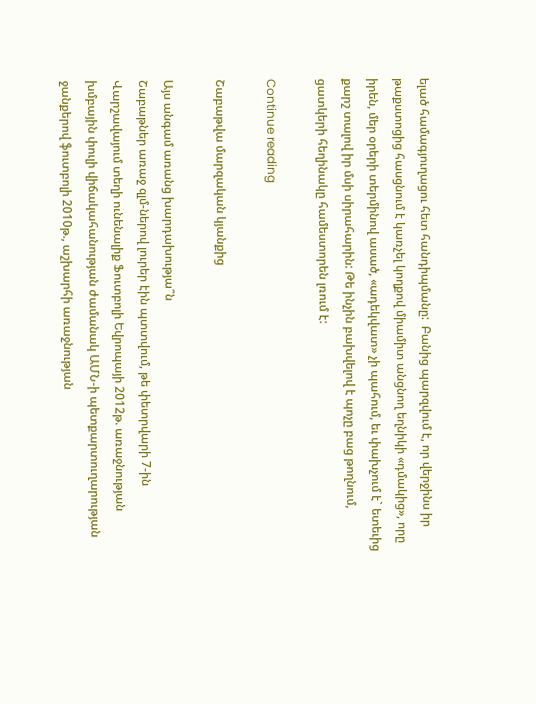ելած համագյուղացու հետ հանդիպմանը:  Բանից պարզվում է, որ վերջինս իր թաքստոցից հասցնում է կառչել կողքով միամիտ անցնող եղնիկի «դմակից», որը իրեն, մեր օրերի տերմինով ասած, «ադեկվատ» չի պահում, եւ փախչում է` ետեւից քարշ տալով իր մսի սիրահարին: Թե ինչին բախվելով է պոչը բաց թողնում, ցատկերի հեղինակը համեստորեն լռում է:

Continue reading

Շաբաթվա մարզական կյանքից

Այս անգամ առանց խարդախությա՞ն
Շաբաթներ առաջ զլմ-ներով լուրեր էին պտտվում, թե փետրվարի 7-ին Վարշավայում տեղի ունենալիք Ֆուտբոլի Եվրոպայի 2012թ. առաջնության խմբային փուլի վիճակահանության ժամանակ ԱՄՆ-ի պետքարտուղարության ջանքերով ֆուտբոլի 2010թ., աշխարհի առաջնության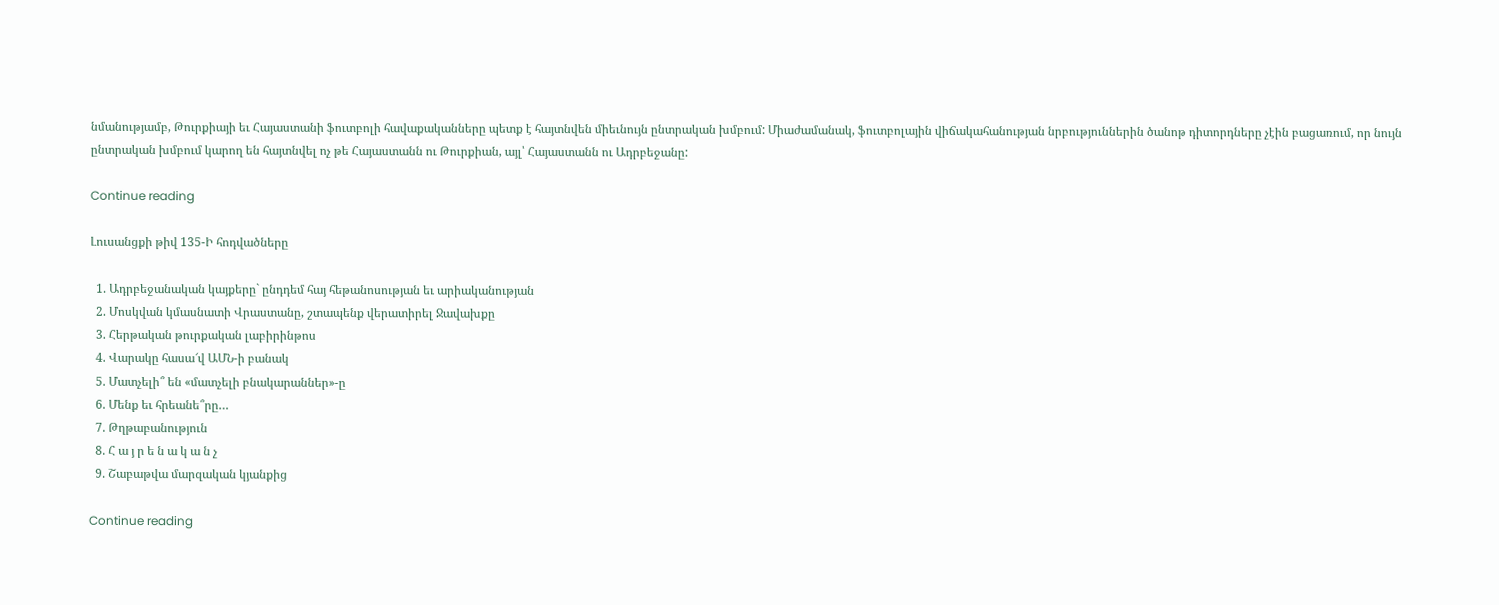նմանությամբ, Թուրքիայի եւ Հայաստանի ֆուտբոլի հավաքականները պետք է հայտնվեն միեւնույն ընտրական խմբում: Միաժամանակ, ֆուտբոլային վիճակահանության նրբություններին ծանոթ դիտորդները չէին բացառում, որ նույն ընտրական խմբում կարող են հայտնվել ոչ թե Հայաստանն ու Թուրքիան, այլ՝ Հայաստանն ու Ադրբեջանը:

Continue reading

Լուսանցքի թիվ 135-Ի հոդվածները

  1. Ադրբեջանական կայքերը` ընդդեմ հայ հեթանոսության եւ արիականության
  2. Մոսկվան կմասնատի Վրաստանը, շտապենք վերատիրել Ջավախքը
  3. Հերթական թուրքական լաբիրինթոս
  4. Վարակը հասա՜վ ԱՄՆ-ի բանակ
  5. Մատչելի՞ են «մատչելի բնակարաններ»-ը
  6. Մենք եւ հրեանե՞րը…
  7. Թղթաբանություն
  8. Հ ա յ ր ե ն ա կ ա ն չ
  9. Շաբաթվա մարզական կյանքից

Continue reading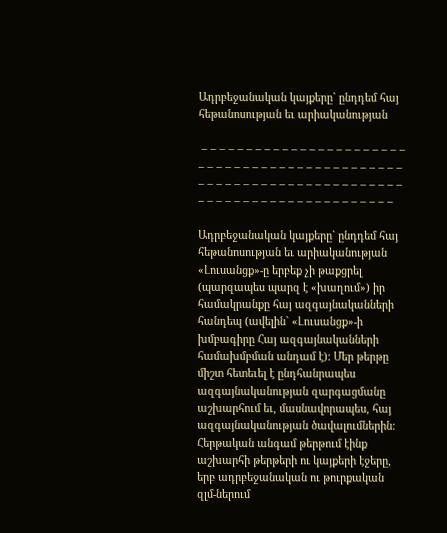Ադրբեջանական կայքերը` ընդդեմ հայ հեթանոսության եւ արիականության

 – – – – – – – – – – – – – – – – – – – – – – – – – – – – – – – – – – – – – – – – – – – – – – – – – – – – – – – – – – – – – – – – – – – – – – – – – – – – – – – – – – – – – – – – – – –

Ադրբեջանական կայքերը` ընդդեմ հայ հեթանոսության եւ արիականության
«Լուսանցք»-ը երբեք չի թաքցրել (պարզապես պարզ է «խաղում») իր համակրանքը հայ ազգայնականների հանդեպ (ավելին` «Լուսանցք»-ի խմբագիրը Հայ ազգայնականների համախմբման անդամ է): Մեր թերթը միշտ հետեւել է ընդհանրապես ազգայնականության զարգացմանը աշխարհում եւ, մասնավորապես, հայ ազգայնականության ծավալումներին: Հերթական անգամ թերթում էինք աշխարհի թերթերի ու կայքերի էջերը, երբ ադրբեջանական ու թուրքական զլմ-ներում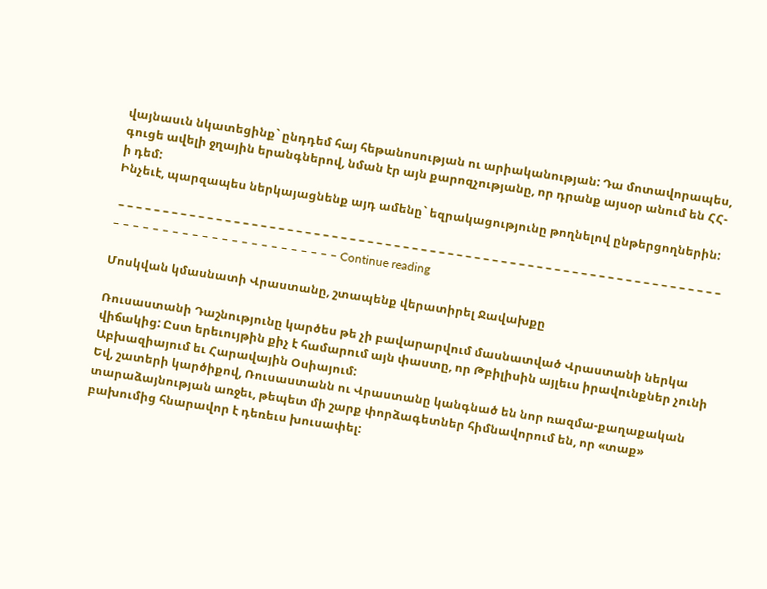վայնասւն նկատեցինք` ընդդեմ հայ հեթանոսության ու արիականության: Դա մոտավորապես, գուցե ավելի ջղային երանգներով, նման էր այն քարոզչությանը, որ դրանք այսօր անում են ՀՀ-ի դեմ:
Ինչեւէ, պարզապես ներկայացնենք այդ ամենը` եզրակացությունը թողնելով ընթերցողներին:

 – – – – – – – – – – – – – – – – – – – – – – – – – – – – – – – – – – – – – – – – – – – – – – – – – – – – – – – – – – – – – – – – – – – – – – – – – – – – – – – – – – – – – – – – – – – Continue reading

Մոսկվան կմասնատի Վրաստանը, շտապենք վերատիրել Ջավախքը

Ռուսաստանի Դաշնությունը կարծես թե չի բավարարվում մասնատված Վրաստանի ներկա վիճակից: Ըստ երեւույթին քիչ է համարում այն փաստը, որ Թբիլիսին այլեւս իրավունքներ չունի Աբխազիայում եւ Հարավային Օսիայում:
Եվ, շատերի կարծիքով, Ռուսաստանն ու Վրաստանը կանգնած են նոր ռազմա-քաղաքական տարաձայնության առջեւ, թեպետ մի շարք փորձագետներ հիմնավորում են, որ «տաք» բախումից հնարավոր է դեռեւս խուսափել: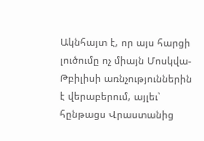Ակնհայտ է, որ այս հարցի լուծումը ոչ միայն Մոսկվա-Թբիլիսի առնչություններին է վերաբերում, այլեւ՝ հընթացս Վրաստանից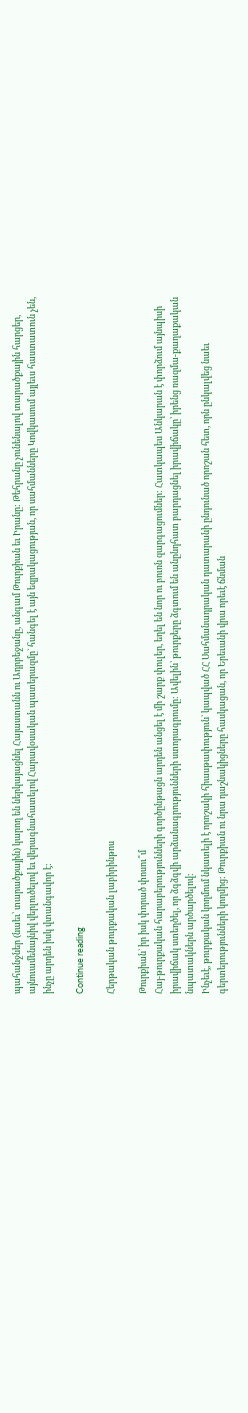պահանջներ (նաեւ՝ տարածքային) կարող են ներկայացնել Հայաստանն ու Ադրբեջանը, անգամ Թուրքիան եւ Իրանը: Թեհրանը չունենալով տարածքային հարցեր, այնուամենայնիվ վերլուծելով եւ վերագնահատելով Հարավօսական պատերազմը` հանգել է այն եզրակացության, որ սահմանները Կովկասում այլեւս հաստատուն չեն, ինչը արդեն իսկ վտանգավոր է:

Continue reading

Հերթական թուրքական լաբիրինթոս

Թուրքիան` իր իսկ փորած փոսու՞մ
Հայ-թուրքական հարաբերությունների գործընթացն արդեն անցել է մի շարք փուլեր, եղել են նոր ու բուռն զարգացումներ: Հատկապես Անկարան է փորձում այնպիսի իրավիճակ ստեղծել, որ ձգձգվի արձանագրությունների ստորագրումը: Ավելին՝ թուրքերը ձգտում են անընդհատ բարդացնել իրավիճակը՝ իրենց ռազմա-քաղաքական նպատակներն արծարծելով:
Ինչեւէ, թուրքական կողմում նկատելի է որոշակի հիասթափություն` կապված ՀՀ Սահմանադրական դատարանի ընդունած որոշան հետ, որն ընկալվեց նաեւ գերտերությունների կողմից: Թուրքիան ու նրա դաշնակիցները հասկացան, որ Երեւանի վրա որեւէ ճնման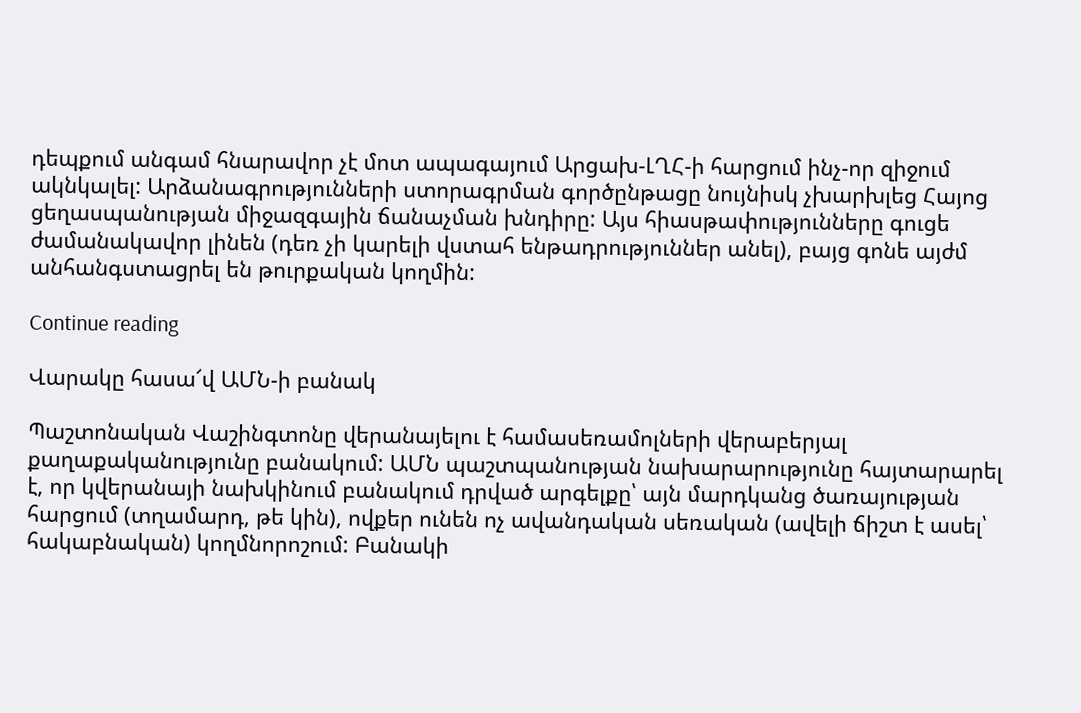դեպքում անգամ հնարավոր չէ մոտ ապագայում Արցախ-ԼՂՀ-ի հարցում ինչ-որ զիջում ակնկալել: Արձանագրությունների ստորագրման գործընթացը նույնիսկ չխարխլեց Հայոց ցեղասպանության միջազգային ճանաչման խնդիրը: Այս հիասթափությունները գուցե ժամանակավոր լինեն (դեռ չի կարելի վստահ ենթադրություններ անել), բայց գոնե այժմ անհանգստացրել են թուրքական կողմին:

Continue reading

Վարակը հասա՜վ ԱՄՆ-ի բանակ

Պաշտոնական Վաշինգտոնը վերանայելու է համասեռամոլների վերաբերյալ քաղաքականությունը բանակում: ԱՄՆ պաշտպանության նախարարությունը հայտարարել է, որ կվերանայի նախկինում բանակում դրված արգելքը՝ այն մարդկանց ծառայության հարցում (տղամարդ, թե կին), ովքեր ունեն ոչ ավանդական սեռական (ավելի ճիշտ է ասել՝ հակաբնական) կողմնորոշում: Բանակի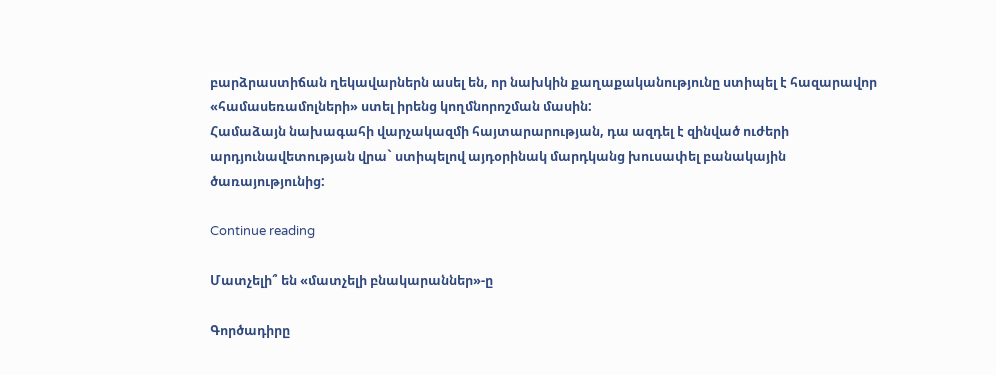բարձրաստիճան ղեկավարներն ասել են, որ նախկին քաղաքականությունը ստիպել է հազարավոր «համասեռամոլների» ստել իրենց կողմնորոշման մասին:
Համաձայն նախագահի վարչակազմի հայտարարության, դա ազդել է զինված ուժերի արդյունավետության վրա` ստիպելով այդօրինակ մարդկանց խուսափել բանակային ծառայությունից:

Continue reading

Մատչելի՞ են «մատչելի բնակարաններ»-ը

Գործադիրը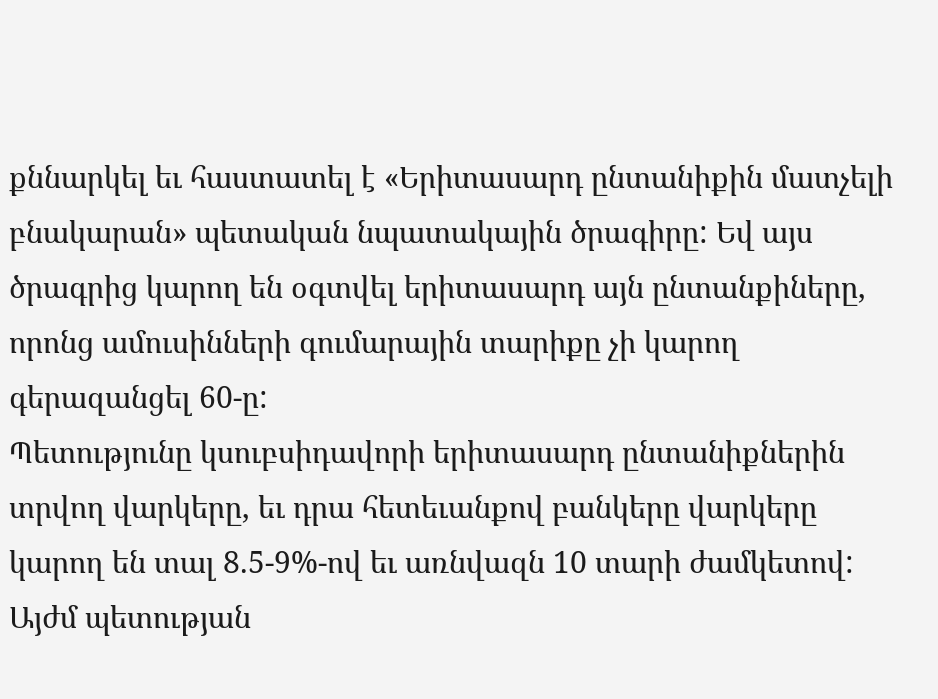քննարկել եւ հաստատել է «Երիտասարդ ընտանիքին մատչելի բնակարան» պետական նպատակային ծրագիրը: Եվ այս ծրագրից կարող են օգտվել երիտասարդ այն ընտանքիները, որոնց ամուսինների գումարային տարիքը չի կարող գերազանցել 60-ը:
Պետությունը կսուբսիդավորի երիտասարդ ընտանիքներին տրվող վարկերը, եւ դրա հետեւանքով բանկերը վարկերը կարող են տալ 8.5-9%-ով եւ առնվազն 10 տարի ժամկետով: Այժմ պետության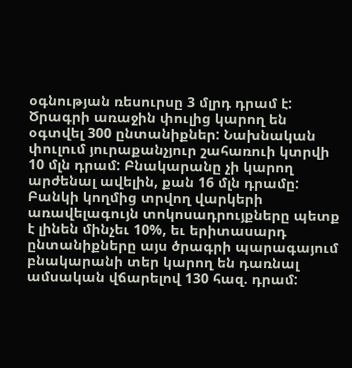օգնության ռեսուրսը 3 մլրդ դրամ է:
Ծրագրի առաջին փուլից կարող են օգտվել 300 ընտանիքներ: Նախնական փուլում յուրաքանչյուր շահառուի կտրվի 10 մլն դրամ: Բնակարանը չի կարող արժենալ ավելին, քան 16 մլն դրամը: Բանկի կողմից տրվող վարկերի առավելագույն տոկոսադրույքները պետք է լինեն մինչեւ 10%, եւ երիտասարդ ընտանիքները այս ծրագրի պարագայում բնակարանի տեր կարող են դառնալ ամսական վճարելով 130 հազ. դրամ: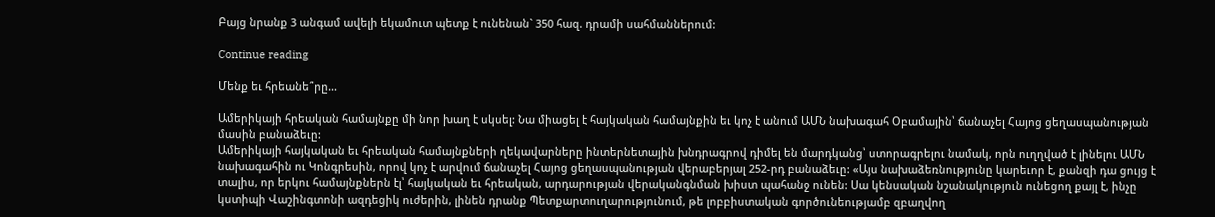Բայց նրանք 3 անգամ ավելի եկամուտ պետք է ունենան` 350 հազ. դրամի սահմաններում:

Continue reading

Մենք եւ հրեանե՞րը…

Ամերիկայի հրեական համայնքը մի նոր խաղ է սկսել: Նա միացել է հայկական համայնքին եւ կոչ է անում ԱՄՆ նախագահ Օբամային՝ ճանաչել Հայոց ցեղասպանության մասին բանաձեւը:
Ամերիկայի հայկական եւ հրեական համայնքների ղեկավարները ինտերնետային խնդրագրով դիմել են մարդկանց՝ ստորագրելու նամակ, որն ուղղված է լինելու ԱՄՆ նախագահին ու Կոնգրեսին, որով կոչ է արվում ճանաչել Հայոց ցեղասպանության վերաբերյալ 252-րդ բանաձեւը: «Այս նախաձեռնությունը կարեւոր է, քանզի դա ցույց է տալիս, որ երկու համայնքներն էլ՝ հայկական եւ հրեական, արդարության վերականգնման խիստ պահանջ ունեն: Սա կենսական նշանակություն ունեցող քայլ է, ինչը կստիպի Վաշինգտոնի ազդեցիկ ուժերին, լինեն դրանք Պետքարտուղարությունում, թե լոբբիստական գործունեությամբ զբաղվող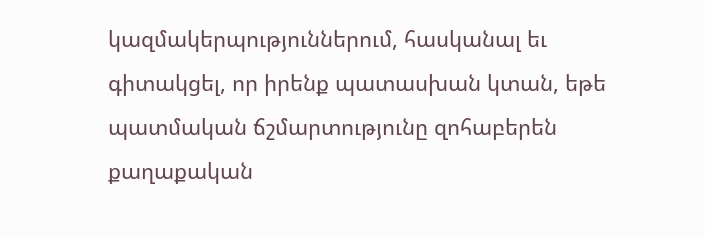կազմակերպություններում, հասկանալ եւ գիտակցել, որ իրենք պատասխան կտան, եթե պատմական ճշմարտությունը զոհաբերեն քաղաքական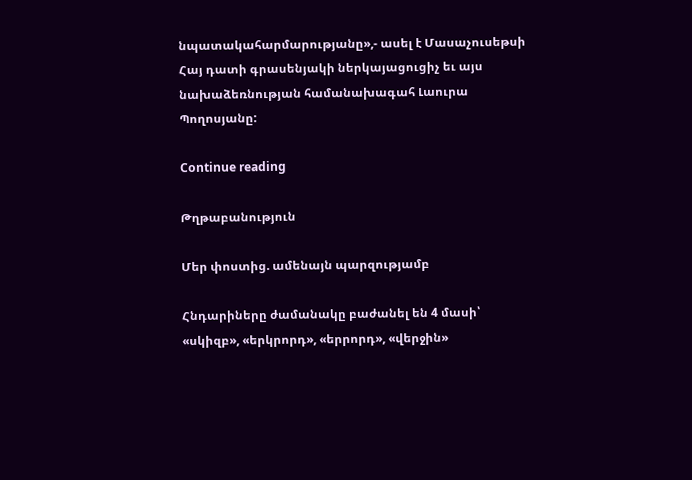նպատակահարմարությանը»,- ասել է Մասաչուսեթսի Հայ դատի գրասենյակի ներկայացուցիչ եւ այս նախաձեռնության համանախագահ Լաուրա Պողոսյանը:

Continue reading

Թղթաբանություն

Մեր փոստից. ամենայն պարզությամբ

Հնդարիները ժամանակը բաժանել են 4 մասի՝ «սկիզբ», «երկրորդ», «երրորդ», «վերջին»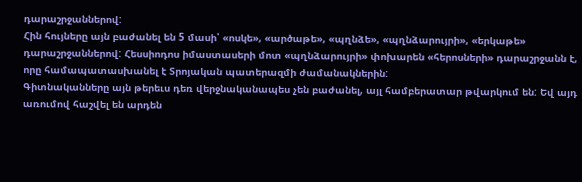դարաշրջաններով:
Հին հույները այն բաժանել են 5 մասի՝ «ոսկե», «արծաթե», «պղնձե», «պղնձարույրի», «երկաթե» դարաշրջաններով: Հեսսիոդոս իմաստասերի մոտ «պղնձարույրի» փոխարեն «հերոսների» դարաշրջանն է, որը համապատասխանել է Տրոյական պատերազմի ժամանակներին:
Գիտնականները այն թերեւս դեռ վերջնականապես չեն բաժանել, այլ համբերատար թվարկում են: Եվ այդ առումով հաշվել են արդեն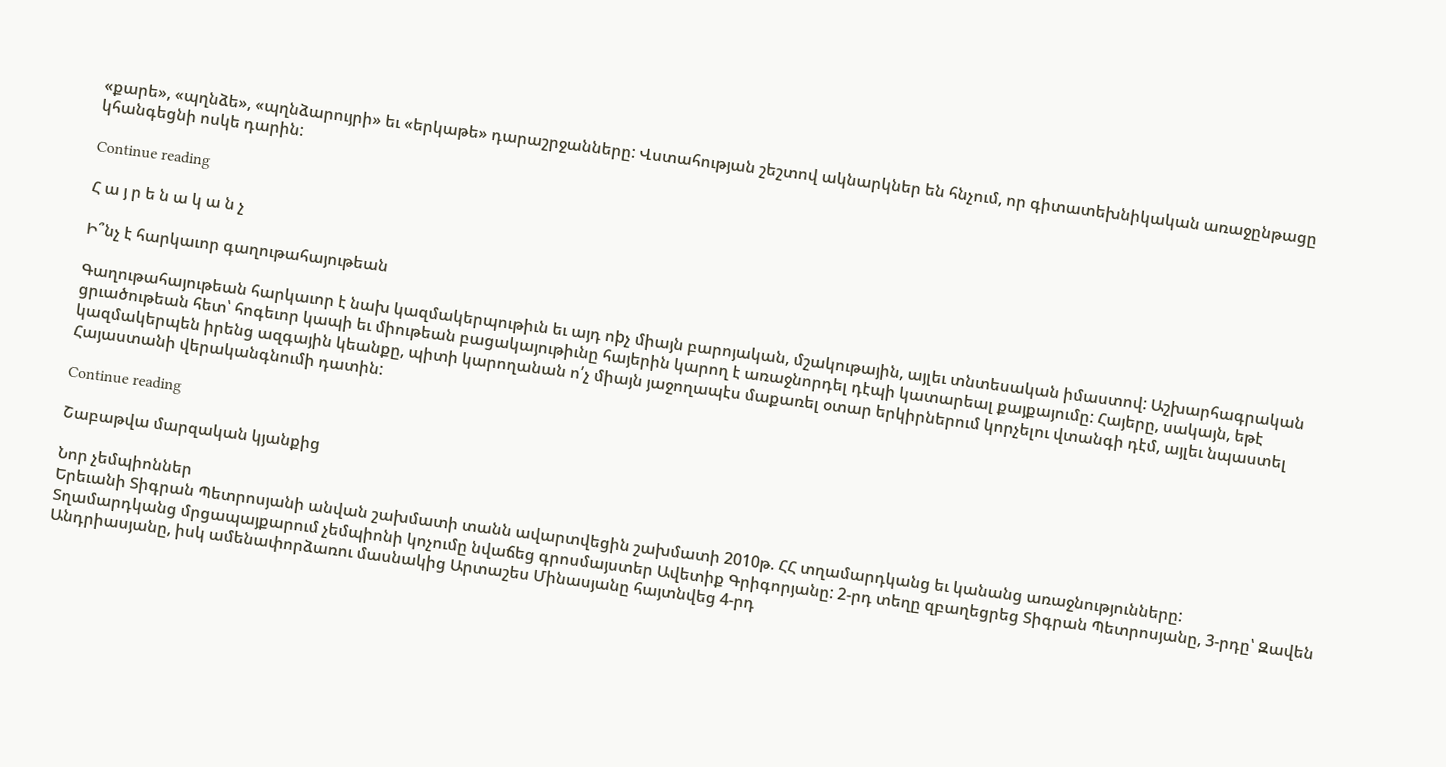«քարե», «պղնձե», «պղնձարույրի» եւ «երկաթե» դարաշրջանները: Վստահության շեշտով ակնարկներ են հնչում, որ գիտատեխնիկական առաջընթացը կհանգեցնի ոսկե դարին:

Continue reading

Հ ա յ ր ե ն ա կ ա ն չ

Ի՞նչ է հարկաւոր գաղութահայութեան

Գաղութահայութեան հարկաւոր է նախ կազմակերպութիւն եւ այդ ոþչ միայն բարոյական, մշակութային, այլեւ տնտեսական իմաստով: Աշխարհագրական ցրւածութեան հետ՝ հոգեւոր կապի եւ միութեան բացակայութիւնը հայերին կարող է առաջնորդել դէպի կատարեալ քայքայումը: Հայերը, սակայն, եթէ կազմակերպեն իրենց ազգային կեանքը, պիտի կարողանան ո՛չ միայն յաջողապէս մաքառել օտար երկիրներում կորչելու վտանգի դէմ, այլեւ նպաստել Հայաստանի վերականգնումի դատին:

Continue reading

Շաբաթվա մարզական կյանքից

Նոր չեմպիոններ
Երեւանի Տիգրան Պետրոսյանի անվան շախմատի տանն ավարտվեցին շախմատի 2010թ. ՀՀ տղամարդկանց եւ կանանց առաջնությունները:
Տղամարդկանց մրցապայքարում չեմպիոնի կոչումը նվաճեց գրոսմայստեր Ավետիք Գրիգորյանը: 2-րդ տեղը զբաղեցրեց Տիգրան Պետրոսյանը, 3-րդը՝ Զավեն Անդրիասյանը, իսկ ամենափորձառու մասնակից Արտաշես Մինասյանը հայտնվեց 4-րդ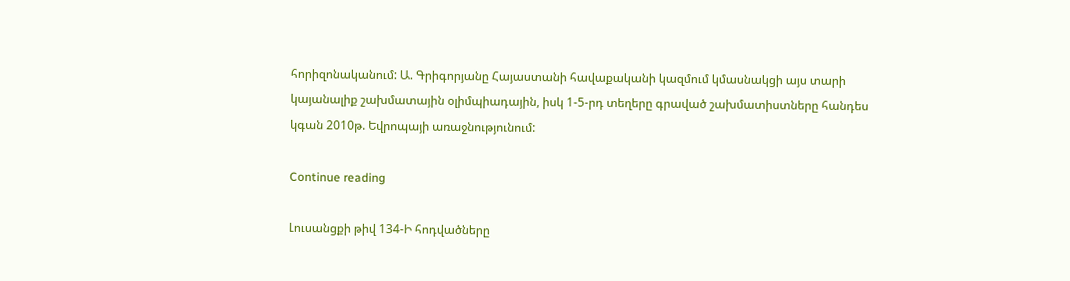հորիզոնականում: Ա. Գրիգորյանը Հայաստանի հավաքականի կազմում կմասնակցի այս տարի կայանալիք շախմատային օլիմպիադային, իսկ 1-5-րդ տեղերը գրաված շախմատիստները հանդես կգան 2010թ. Եվրոպայի առաջնությունում:

Continue reading

Լուսանցքի թիվ 134-Ի հոդվածները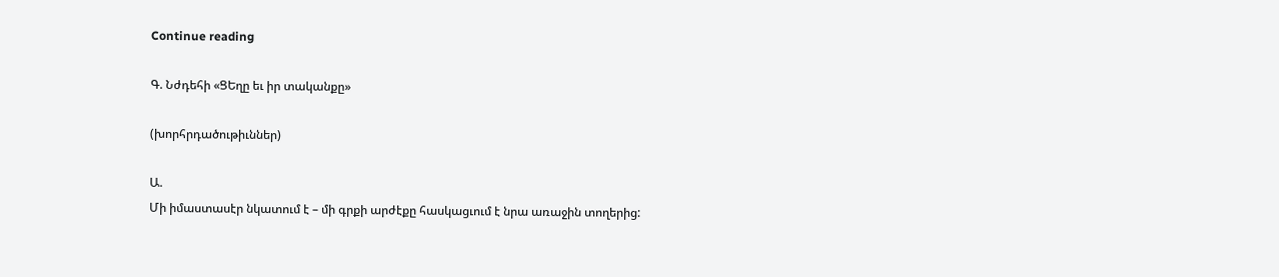Continue reading

Գ. Նժդեհի «ՑԵղը եւ իր տականքը»

(խորհրդածութիւններ)

Ա.
Մի իմաստասէր նկատում է – մի գրքի արժէքը հասկացւում է նրա առաջին տողերից: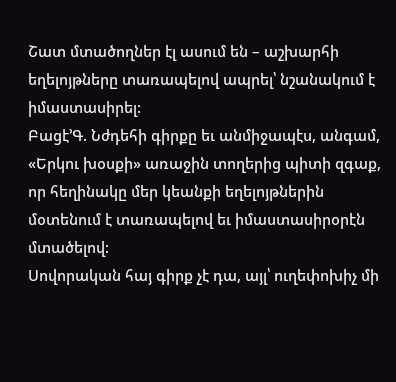Շատ մտածողներ էլ ասում են – աշխարհի եղելոյթները տառապելով ապրել՝ նշանակում է իմաստասիրել:
Բացէ’Գ. Նժդեհի գիրքը եւ անմիջապէս, անգամ, «Երկու խօսքի» առաջին տողերից պիտի զգաք, որ հեղինակը մեր կեանքի եղելոյթներին մօտենում է տառապելով եւ իմաստասիրօրէն մտածելով:
Սովորական հայ գիրք չէ դա, այլ՝ ուղեփոխիչ մի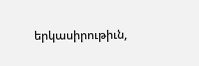երկասիրութիւն,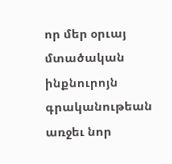որ մեր օրւայ մտածական ինքնուրոյն գրականութեան առջեւ նոր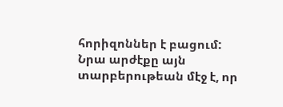հորիզոններ է բացում:
Նրա արժէքը այն տարբերութեան մէջ է, որ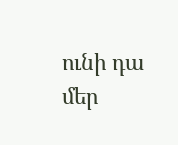ունի դա մեր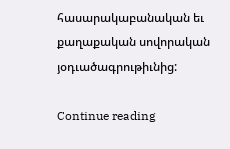հասարակաբանական եւ քաղաքական սովորական յօդւածագրութիւնից:

Continue reading